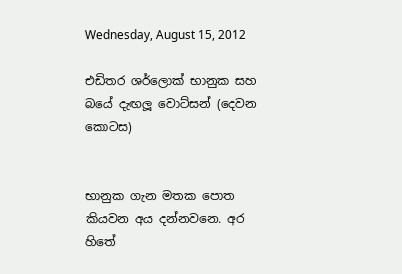Wednesday, August 15, 2012

එඩිතර ශර්ලොක් භානුක සහ බයේ දැඟලූ වොට්සන් (දෙවන කොටස)


භානුක ගැන මතක පොත කියවන අය දන්නවනෙ. අර හිතේ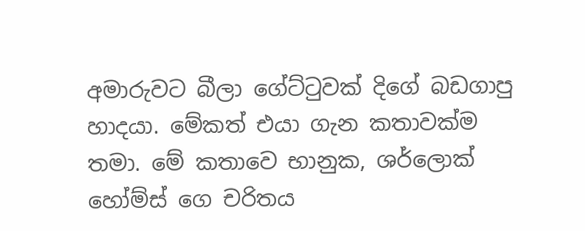අමාරුවට බීලා ගේට්ටුවක් දිගේ බඩගාපු හාදයා. මේකත් එයා ගැන කතාවක්ම තමා. මේ කතාවෙ භානුක, ශර්ලොක් හෝම්ස් ගෙ චරිතය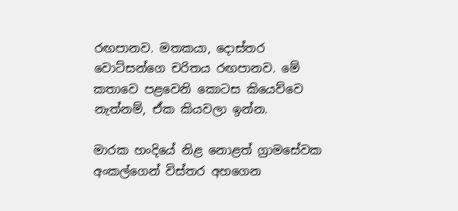රඟපානව. මතකයා, දොස්තර වොට්සන්ගෙ චරිතය රඟපානව. මේ කතාවෙ පළවෙනි කොටස කියෙව්වෙ නැත්නම්, ඒක කියවලා ඉන්න.

මාරක හංදියේ නිළ නොළත් ග්‍රාමසේවක අංකල්ගෙන් විස්තර අහගෙන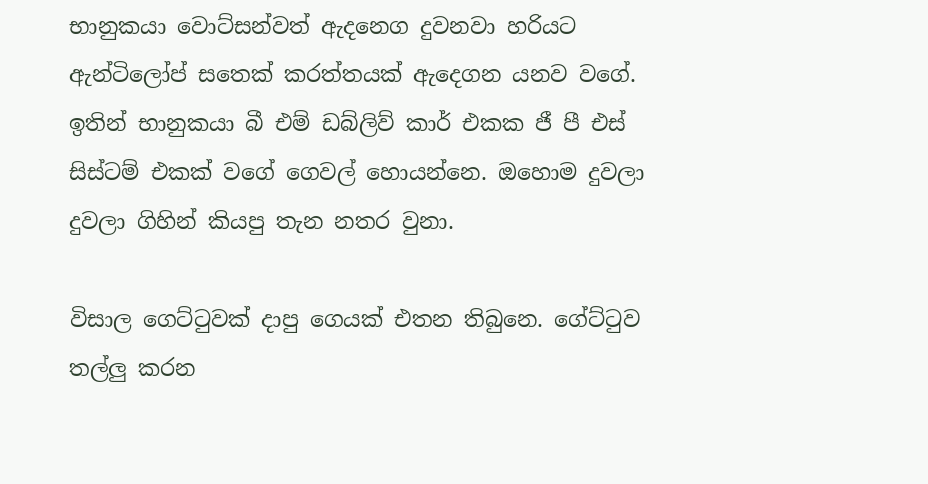භානුකයා වොට්සන්වත් ඇදනෙග දුවනවා හරියට ඇන්ටිලෝප් සතෙක් කරත්තයක් ඇදෙගන යනව වගේ. ඉතින් භානුකයා බී එම් ඩබ්ලිව් කාර් එකක ජී පී එස් සිස්ටම් එකක් වගේ ගෙවල් හොයන්නෙ. ඔහොම දුවලා දුවලා ගිහින් කියපු තැන නතර වුනා.

විසාල ගෙට්ටුවක් දාපු ගෙයක් එතන තිබුනෙ. ගේට්ටුව තල්ලු කරන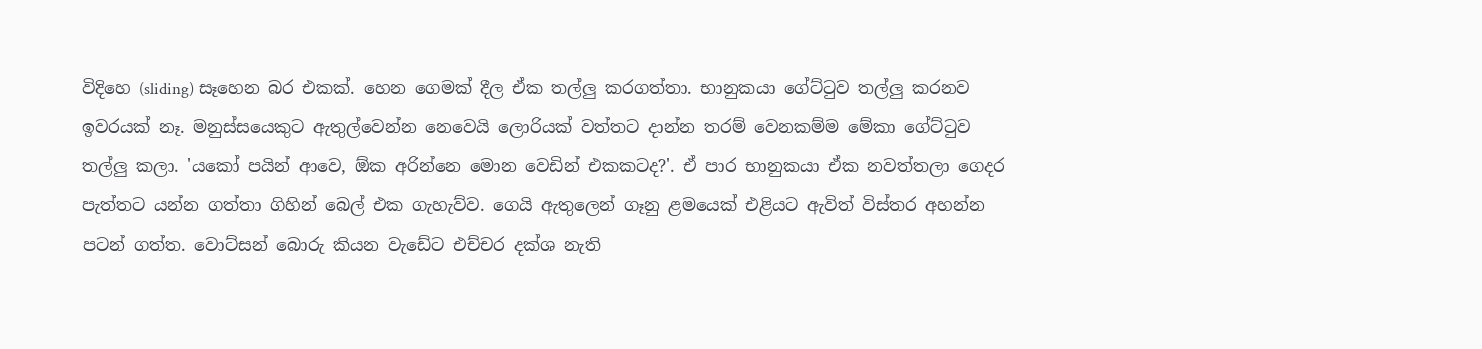විදිහෙ (sliding) සෑහෙන බර එකක්. හෙන ගෙමක් දීල ඒක තල්ලු කරගත්තා. භානුකයා ගේට්ටුව තල්ලු කරනව ඉවරයක් නෑ. මනුස්සයෙකුට ඇතුල්වෙන්න නෙවෙයි ලොරියක් වත්තට දාන්න තරම් වෙනකම්ම මේකා ගේට්ටුව තල්ලු කලා. 'යකෝ පයින් ආවෙ, ඕක අරින්නෙ මොන වෙඩින් එකකටද?'. ඒ පාර භානුකයා ඒක නවත්තලා ගෙදර පැත්තට යන්න ගත්තා ගිහින් බෙල් එක ගැහැව්ව. ගෙයි ඇතුලෙන් ගෑනු ළමයෙක් එළියට ඇවිත් විස්තර අහන්න පටන් ගත්ත. වොට්සන් බොරු කියන වැඩේට එච්චර දක්ශ නැති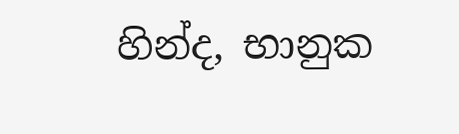හින්ද, භානුක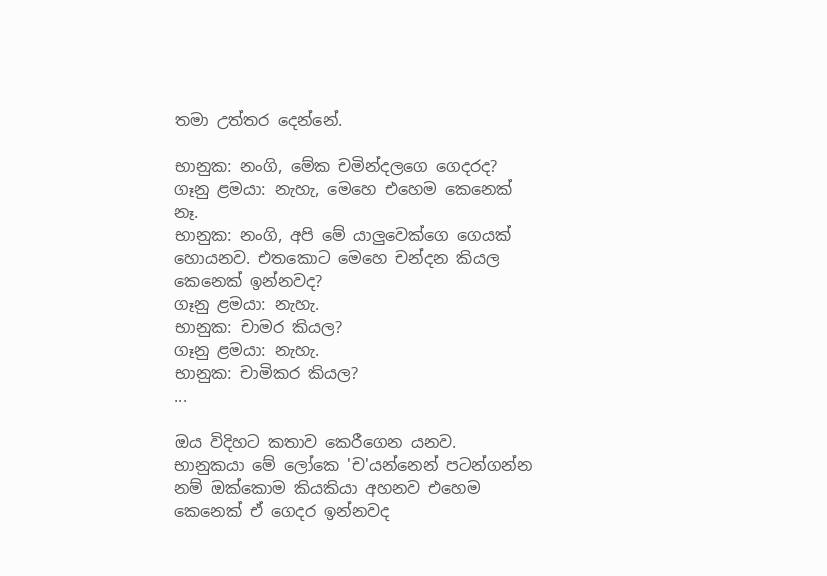තමා උත්තර දෙන්නේ.

භානුක: නංගි, මේක චමින්දලගෙ ගෙදරද?
ගෑනු ළමයා: නැහැ, මෙහෙ එහෙම කෙනෙක් නෑ.
භානුක: නංගි, අපි මේ යාලුවෙක්ගෙ ගෙයක් හොයනව. එතකොට මෙහෙ චන්දන කියල කෙනෙක් ඉන්නවද?
ගෑනු ළමයා: නැහැ.
භානුක: චාමර කියල?
ගෑනු ළමයා: නැහැ.
භානුක: චාමිකර කියල?
...

ඔය විදිහට කතාව කෙරීගෙන යනව. භානුකයා මේ ලෝකෙ 'ච'යන්නෙන් පටන්ගන්න නම් ඔක්කොම කියකියා අහනව එහෙම කෙනෙක් ඒ ගෙදර ඉන්නවද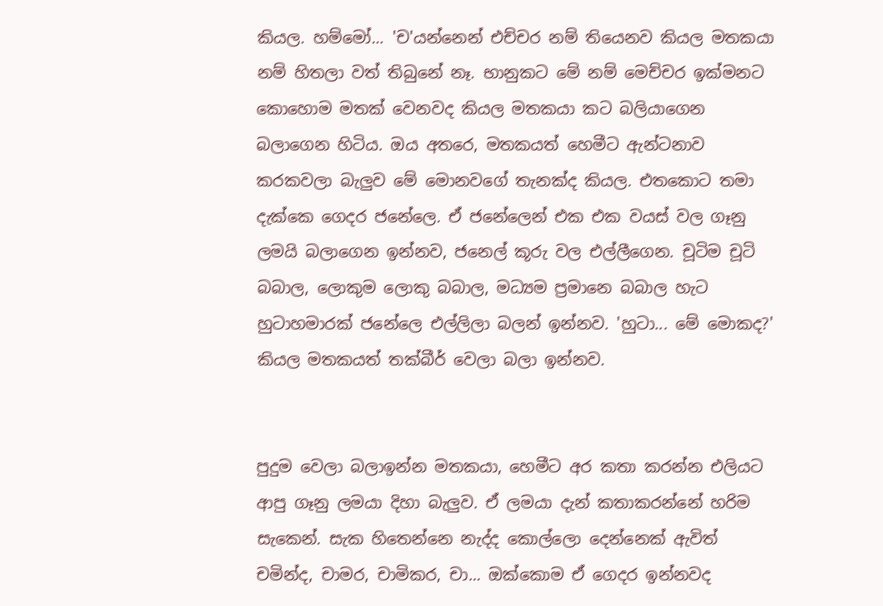කියල. හම්මෝ... 'ච'යන්නෙන් එච්චර නම් තියෙනව කියල මතකයා නම් හිතලා වත් තිබුනේ නෑ. භානුකට මේ නම් මෙච්චර ඉක්මනට කොහොම මතක් වෙනවද කියල මතකයා කට බලියාගෙන බලාගෙන හිටිය. ඔය අතරෙ, මතකයත් හෙමීට ඇන්ටනාව කරකවලා බැලුව මේ මොනවගේ තැනක්ද කියල. එතකොට තමා දැක්කෙ ගෙදර ජනේලෙ. ඒ ජනේලෙන් එක එක වයස් වල ගෑනු ලමයි බලාගෙන ඉන්නව, ජනෙල් කූරු වල එල්ලීගෙන. චූටිම චූටි බබාල, ලොකුම ලොකු බබාල, මධ්‍යම ප්‍රමානෙ බබාල හැට හුටාහමාරක් ජනේලෙ එල්ලිලා බලන් ඉන්නව. 'හුටා... මේ මොකද?' කියල මතකයත් තක්බීර් වෙලා බලා ඉන්නව.


පුදුම වෙලා බලාඉන්න මතකයා, හෙමීට අර කතා කරන්න එලියට ආපු ගෑනු ලමයා දිහා බැලුව. ඒ ලමයා දැන් කතාකරන්නේ හරිම සැකෙන්. සැක හිතෙන්නෙ නැද්ද කොල්ලො දෙන්නෙක් ඇවිත් චමින්ද, චාමර, චාමිකර, චා... ඔක්කොම ඒ ගෙදර ඉන්නවද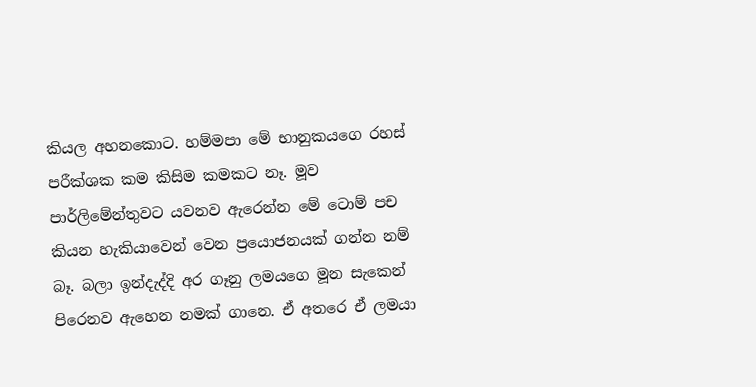කියල අහනකොට. හම්මපා මේ භානුකයගෙ රහස් පරීක්ශක කම කිසිම කමකට නෑ. මූව පාර්ලිමේන්තුවට යවනව ඇරෙන්න මේ ටොම් පච කියන හැකියාවෙන් වෙන ප්‍රයොජනයක් ගන්න නම් බෑ. බලා ඉන්දැද්දි අර ගෑනු ලමයගෙ මූන සැකෙන් පිරෙනව ඇහෙන නමක් ගානෙ. ඒ අතරෙ ඒ ලමයා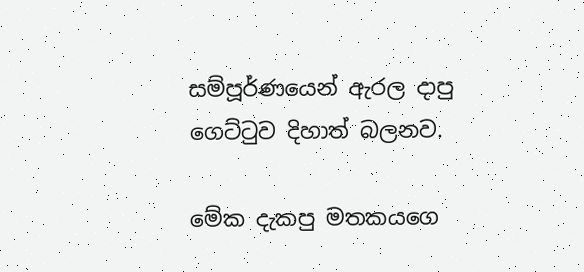සම්පූර්ණයෙන් ඇරල දාපු ගෙට්ටුව දිහාත් බලනව.

මේක දැකපු මතකයගෙ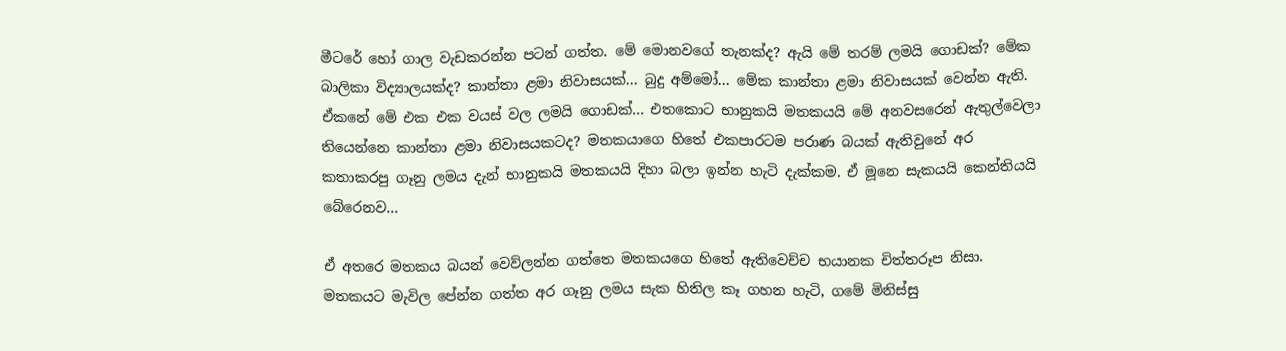මීටරේ හෝ ගාල වැඩකරන්න පටන් ගත්ත. මේ මොනවගේ තැනක්ද? ඇයි මේ තරම් ලමයි ගොඩක්? මේක බාලිකා විද්‍යාලයක්ද? කාන්තා ළමා නිවාසයක්... බුදු අම්මෝ... මේක කාන්තා ළමා නිවාසයක් වෙන්න ඇති. ඒකනේ මේ එක එක වයස් වල ලමයි ගොඩක්... එතකොට භානුකයි මතකයයි මේ අනවසරෙන් ඇතුල්වෙලා තියෙන්නෙ කාන්තා ළමා නිවාසයකටද? මතකයාගෙ හිතේ එකපාරටම පරාණ බයක් ඇතිවුනේ අර කතාකරපු ගෑනු ලමය දැන් භානුකයි මතකයයි දිහා බලා ඉන්න හැටි දැක්කම. ඒ මූනෙ සැකයයි කෙන්තියයි බේරෙනව...

ඒ අතරෙ මතකය බයන් වෙව්ලන්න ගත්තෙ මතකයගෙ හිතේ ඇතිවෙච්ච භයානක චිත්තරූප නිසා. මතකයට මැවිල පේන්න ගත්ත අර ගෑනු ලමය සැක හිතිල කෑ ගහන හැටි, ගමේ මිනිස්සු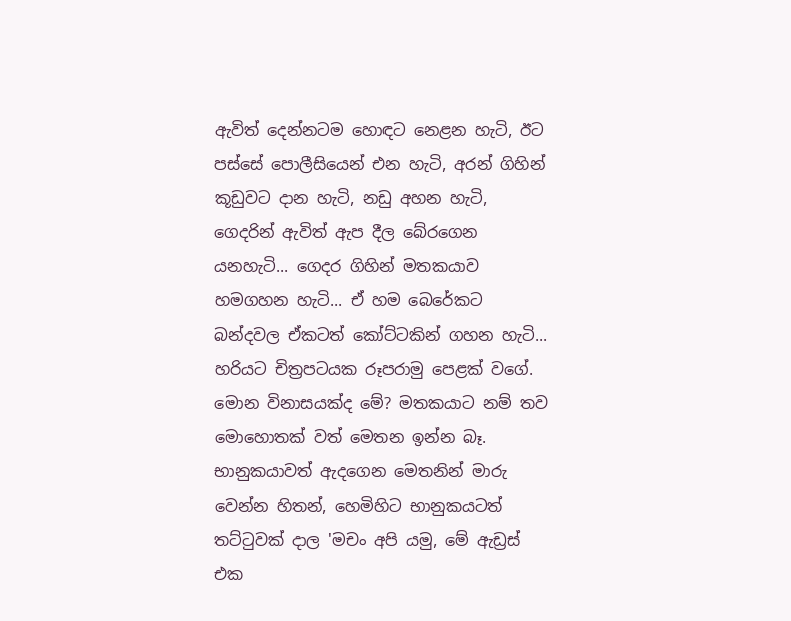ඇවිත් දෙන්නටම හොඳට නෙළන හැටි, ඊට පස්සේ පොලීසියෙන් එන හැටි, අරන් ගිහින් කූඩුවට දාන හැටි, නඩු අහන හැටි, ගෙදරින් ඇවිත් ඇප දීල බේරගෙන යනහැටි... ගෙදර ගිහින් මතකයාව හමගහන හැටි... ඒ හම බෙරේකට බන්දවල ඒකටත් කෝට්ටකින් ගහන හැටි... හරියට චිත්‍රපටයක රූපරාමු පෙළක් වගේ. මොන විනාසයක්ද මේ? මතකයාට නම් තව මොහොතක් වත් මෙතන ඉන්න බෑ. භානුකයාවත් ඇදගෙන මෙතනින් මාරු වෙන්න හිතන්, හෙමිහිට භානුකයටත් තට්ටුවක් දාල 'මචං අපි යමු, මේ ඇඩ්‍රස් එක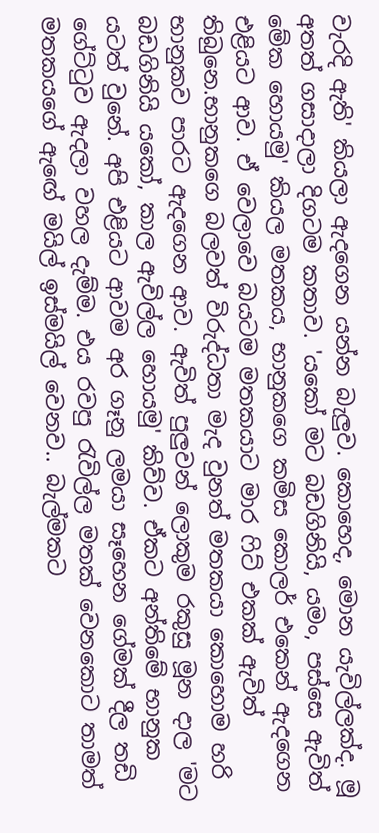වැරදි ඇති' කියලා ඇදගෙන යන්න බැලුව. කොහෙද, මොන යැවිල්ලක්ද. මූ අතත් ගසාදාලා දිගටම කතාව. 'යකෝ මට බඩගිනියි, යමං, පස්සෙ ඇවිත් මේක හොයමු' කියල මතකය, භානුකගෙ කමිස කොලර් එකෙන් ඇදගෙන එළියට ආව. ඒ වෙලාවෙ බයටම මතකයාට මාර ෆිට් එකක් ඇවිත් තිබුනෙ.භානුකගෙ බලවත් විරුද්ධතා මැද වුනත් මතකයා කොහොම හරි භානුකව පාරට ඇදගෙන ආව. ඇවිත් පුලුවන් ලොකුම රකුසු මූන දාල 'මට බඩගිනියි යකෝ, කාල ඇවිල්ල හොයමු' කිව්ව. ඒකට අන්තිමේ භානුක යටත් වුනේ. අපි එළියට ආවම අර ගෑනු ලමයා සෑහෙන ගේමක් දීල තඩි ගේට්ටුව ඇදලා වහල දැම්ම. එය රවපු රැවිල්ල මතක් වෙනකොට තාමත් මතකයගේ ඇඟේ මයිල් ඉස්මයිල් වෙනව.. බැල්මකට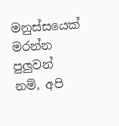මනුස්සයෙක් මරන්න පුලුවන් නම්, අපි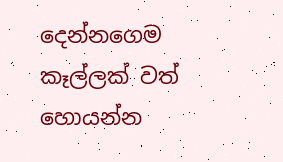දෙන්නගෙම කෑල්ලක් වත් හොයන්න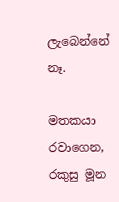ලැබෙන්නේ නෑ.

මතකයා රවාගෙන, රකුසු මූන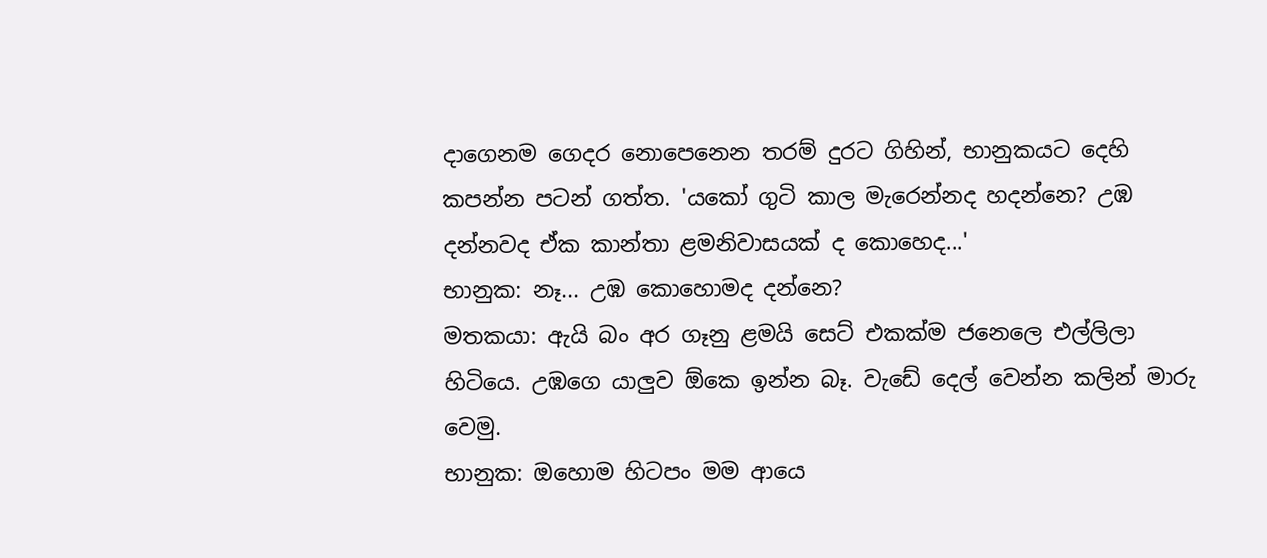දාගෙනම ගෙදර නොපෙනෙන තරම් දුරට ගිහින්, භානුකයට දෙහි කපන්න පටන් ගත්ත. 'යකෝ ගුටි කාල මැරෙන්නද හදන්නෙ? උඹ දන්නවද ඒක කාන්තා ළමනිවාසයක් ද කොහෙද...'
භානුක: නෑ... උඹ කොහොමද දන්නෙ?
මතකයා: ඇයි බං අර ගෑනු ළමයි සෙට් එකක්ම ජනෙලෙ එල්ලිලා හිටියෙ. උඹගෙ යාලුව ඕකෙ ඉන්න බෑ. වැඩේ දෙල් වෙන්න කලින් මාරු වෙමු.
භානුක: ඔහොම හිටපං මම ආයෙ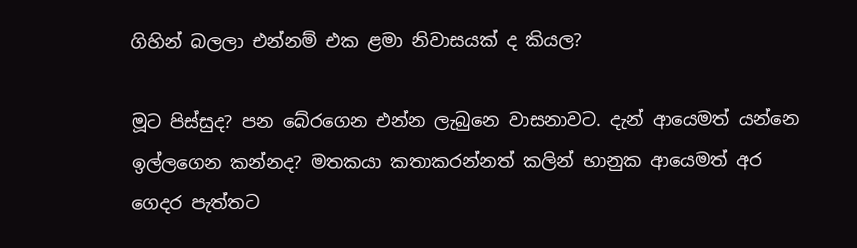ගිහින් බලලා එන්නම් එක ළමා නිවාසයක් ද කියල?

මූට පිස්සුද? පන බේරගෙන එන්න ලැබුනෙ වාසනාවට. දැන් ආයෙමත් යන්නෙ ඉල්ලගෙන කන්නද? මතකයා කතාකරන්නත් කලින් භානුක ආයෙමත් අර ගෙදර පැත්තට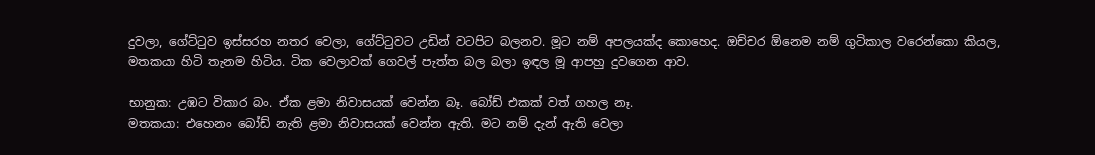දුවලා, ගේට්ටුව ඉස්සරහ නතර වෙලා, ගේට්ටුවට උඩින් වටපිට බලනව. මූට නම් අපලයක්ද කොහෙද. ඔච්චර ඕනෙම නම් ගුටිකාල වරෙන්කො කියල, මතකයා හිටි තැනම හිටිය. ටික වෙලාවක් ගෙවල් පැත්ත බල බලා ඉඳල මූ ආපහු දුවගෙන ආව.

භානුක: උඹට විකාර බං. ඒක ළමා නිවාසයක් වෙන්න බෑ. බෝඩ් එකක් වත් ගහල නෑ.
මතකයා: එහෙනං බෝඩ් නැති ළමා නිවාසයක් වෙන්න ඇති. මට නම් දැන් ඇති වෙලා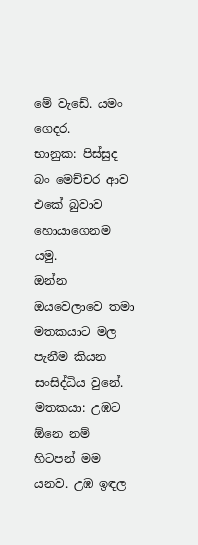මේ වැඩේ. යමං ගෙදර.
භානුක: පිස්සුද බං මෙච්චර ආව එකේ බුවාව හොයාගෙනම යමු.
ඔන්න ඔයවෙලාවෙ තමා මතකයාට මල පැනීම කියන සංසිද්ධිය වුනේ.
මතකයා: උඹට ඕනෙ නම් හිටපන් මම යනව. උඹ ඉඳල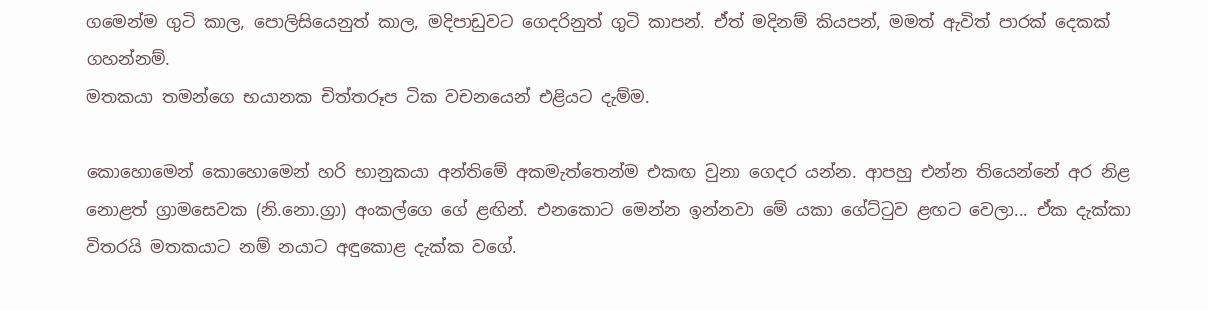ගමෙන්ම ගුටි කාල, පොලිසියෙනුත් කාල, මදිපාඩුවට ගෙදරිනුත් ගුටි කාපන්. ඒත් මදිනම් කියපන්, මමත් ඇවිත් පාරක් දෙකක් ගහන්නම්.
මතකයා තමන්ගෙ භයානක චිත්තරූප ටික වචනයෙන් එළියට දැම්ම.

කොහොමෙන් කොහොමෙන් හරි භානුකයා අන්තිමේ අකමැත්තෙන්ම එකඟ වුනා ගෙදර යන්න. ආපහු එන්න තියෙන්නේ අර නිළ නොළත් ග්‍රාමසෙවක (නි.නො.ග්‍රා) අංකල්ගෙ ගේ ළඟින්. එනකොට මෙන්න ඉන්නවා මේ යකා ගේට්ටුව ළඟට වෙලා... ඒක දැක්කා විතරයි මතකයාට නම් නයාට අඳුකොළ දැක්ක වගේ.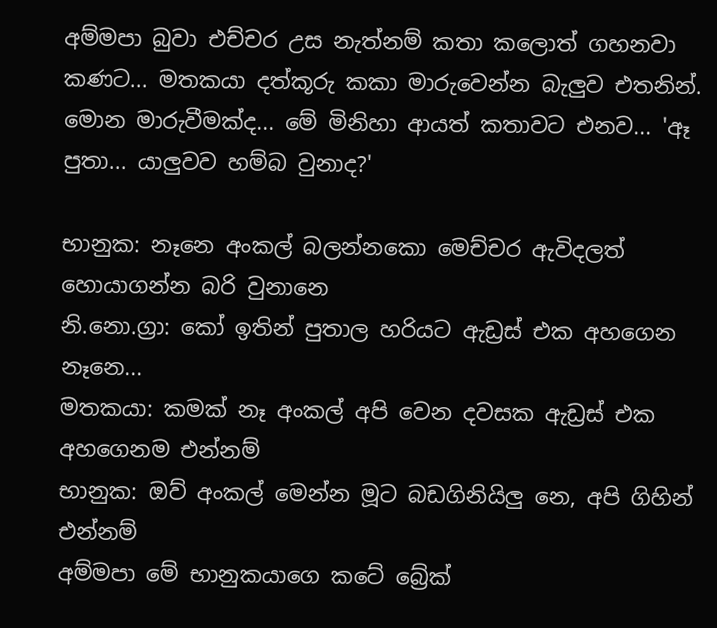අම්මපා බුවා එච්චර උස නැත්නම් කතා කලොත් ගහනවා කණට... මතකයා දත්කූරු කකා මාරුවෙන්න බැලුව එතනින්. මොන මාරුවීමක්ද... මේ මිනිහා ආයත් කතාවට එනව... 'ඈ පුතා... යාලුවව හම්බ වුනාද?'

භානුක: නෑනෙ අංකල් බලන්නකො මෙච්චර ඇවිදලත් හොයාගන්න බරි වුනානෙ
නි.නො.ග්‍රා: කෝ ඉතින් පුතාල හරියට ඇඩ්‍රස් එක අහගෙන නෑනෙ...
මතකයා: කමක් නෑ අංකල් අපි වෙන දවසක ඇඩ්‍රස් එක අහගෙනම එන්නම්
භානුක: ඔව් අංකල් මෙන්න මූට බඩගිනියිලු නෙ, අපි ගිහින් එන්නම්
අම්මපා මේ භානුකයාගෙ කටේ බ්‍රේක්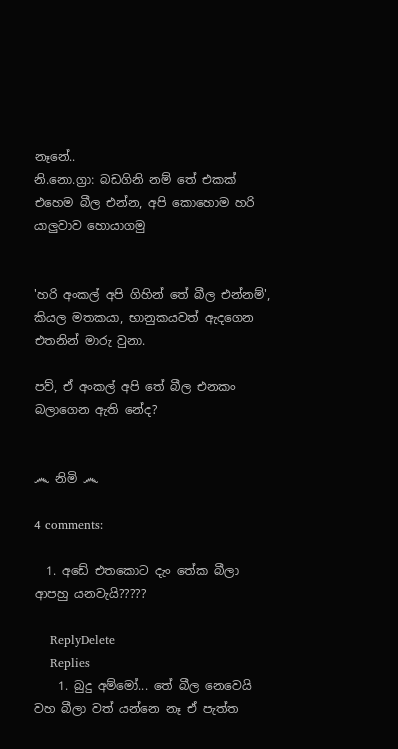නෑනේ..
නි.නො.ග්‍රා: බඩගිනි නම් තේ එකක් එහෙම බීල එන්න, අපි කොහොම හරි යාලුවාව හොයාගමු


'හරි අංකල් අපි ගිහින් තේ බීල එන්නම්', කියල මතකයා, භානුකයවත් ඇදගෙන එතනින් මාරු වුනා.

පව්, ඒ අංකල් අපි තේ බීල එනකං බලාගෙන ඇති නේද?


෴ නිමි ෴

4 comments:

  1. අඩේ එතකොට දැං තේක බීලා ආපහු යනවැයි?????

    ReplyDelete
    Replies
    1. බුදු අම්මෝ... තේ බීල නෙවෙයි වහ බීලා වත් යන්නෙ නෑ ඒ පැත්ත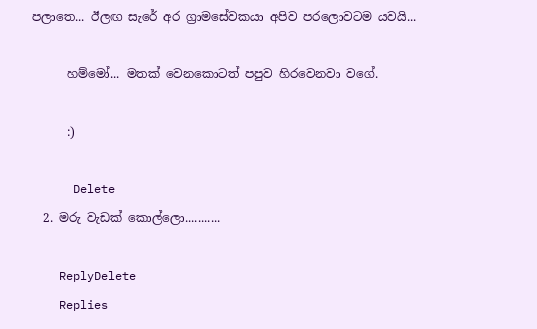පලාතෙ... ඊලඟ සැරේ අර ග්‍රාමසේවකයා අපිව පරලොවටම යවයි...

      හම්මෝ... මතක් වෙනකොටත් පපුව හිරවෙනවා වගේ.

      :)

      Delete
  2. මරු වැඩක් කොල්ලො...........

    ReplyDelete
    Replies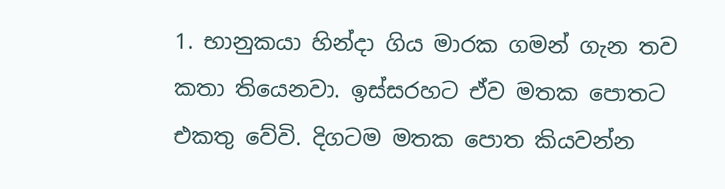1. භානුකයා හින්දා ගිය මාරක ගමන් ගැන තව කතා තියෙනවා. ඉස්සරහට ඒව මතක පොතට එකතු වේවි. දිගටම මතක පොත කියවන්න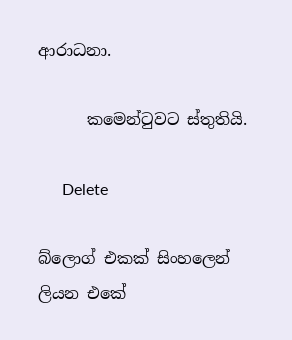ආරාධනා.

      කමෙන්ටුවට ස්තුතියි.

      Delete

බ්ලොග් එකක් සිංහලෙන් ලියන එකේ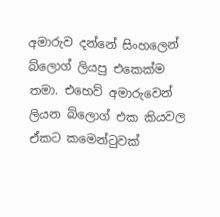අමාරුව දන්නේ සිංහලෙන් බ්ලොග් ලියපු එකෙක්ම තමා. එහෙව් අමාරුවෙන් ලියන බ්ලොග් එක කියවල ඒකට කමෙන්ටුවක්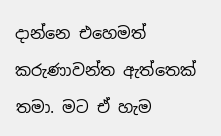දාන්නෙ එහෙමත් කරුණාවන්ත ඇත්තෙක් තමා. මට ඒ හැම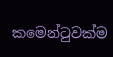කමෙන්ටුවක්ම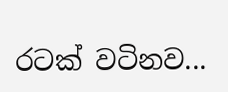රටක් වටිනව...